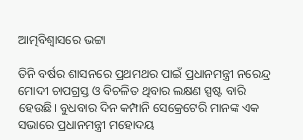ଆତ୍ମବିଶ୍ୱାସରେ ଭଟ୍ଟା

ତିନି ବର୍ଷର ଶାସନରେ ପ୍ରଥମଥର ପାଇଁ ପ୍ରଧାନମନ୍ତ୍ରୀ ନରେନ୍ଦ୍ର ମୋଦୀ ଚାପଗ୍ରସ୍ତ ଓ ବିଚଳିତ ଥିବାର ଲକ୍ଷଣ ସ୍ପଷ୍ଟ ବାରି ହେଉଛି। ବୁଧବାର ଦିନ କମ୍ପାନି ସେକ୍ରେଟେରି ମାନଙ୍କ ଏକ ସଭାରେ ପ୍ରଧାନମନ୍ତ୍ରୀ ମହୋଦୟ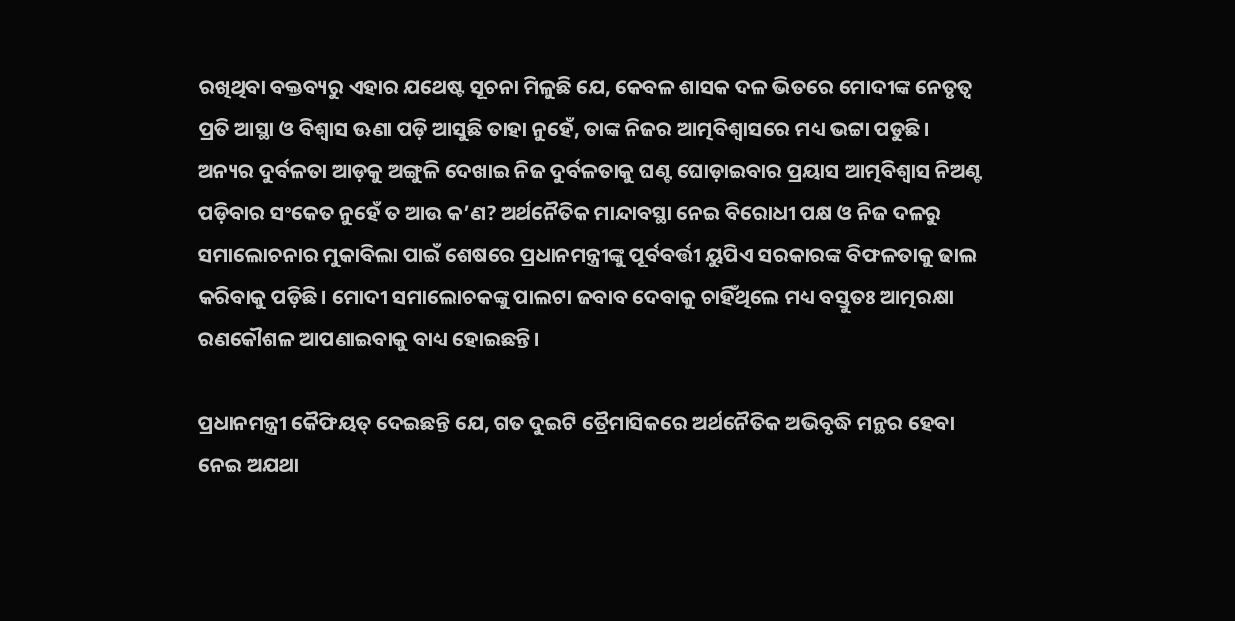ରଖିଥିବା ବକ୍ତବ୍ୟରୁ ଏହାର ଯଥେଷ୍ଟ ସୂଚନା ମିଳୁଛି ଯେ, କେବଳ ଶାସକ ଦଳ ଭିତରେ ମୋଦୀଙ୍କ ନେତୃତ୍ୱ ପ୍ରତି ଆସ୍ଥା ଓ ବିଶ୍ୱାସ ଊଣା ପଡ଼ି ଆସୁଛି ତାହା ନୁହେଁ, ତାଙ୍କ ନିଜର ଆତ୍ମବିଶ୍ୱାସରେ ମଧ୍ୟ ଭଟ୍ଟା ପଡୁଛି। ଅନ୍ୟର ଦୁର୍ବଳତା ଆଡ଼କୁ ଅଙ୍ଗୁଳି ଦେଖାଇ ନିଜ ଦୁର୍ବଳତାକୁ ଘଣ୍ଟ ଘୋଡ଼ାଇବାର ପ୍ରୟାସ ଆତ୍ମବିଶ୍ୱାସ ନିଅଣ୍ଟ ପଡ଼ିବାର ସଂକେତ ନୁହେଁ ତ ଆଉ କ’ଣ? ଅର୍ଥନୈତିକ ମାନ୍ଦାବସ୍ଥା ନେଇ ବିରୋଧୀ ପକ୍ଷ ଓ ନିଜ ଦଳରୁ ସମାଲୋଚନାର ମୁକାବିଲା ପାଇଁ ଶେଷରେ ପ୍ରଧାନମନ୍ତ୍ରୀଙ୍କୁ ପୂର୍ବବର୍ତ୍ତୀ ୟୁପିଏ ସରକାରଙ୍କ ବିଫଳତାକୁ ଢାଲ କରିବାକୁ ପଡ଼ିଛି। ମୋଦୀ ସମାଲୋଚକଙ୍କୁ ପାଲଟା ଜବାବ ଦେବାକୁ ଚାହିଁଥିଲେ ମଧ୍ୟ ବସ୍ତୁତଃ ଆତ୍ମରକ୍ଷା ରଣକୌଶଳ ଆପଣାଇବାକୁ ବାଧ୍ୟ ହୋଇଛନ୍ତି।

ପ୍ରଧାନମନ୍ତ୍ରୀ କୈଫିୟତ୍‌ ଦେଇଛନ୍ତି ଯେ, ଗତ ଦୁଇଟି ତ୍ରୈମାସିକରେ ଅର୍ଥନୈତିକ ଅଭିବୃଦ୍ଧି ମନ୍ଥର ହେବା ନେଇ ଅଯଥା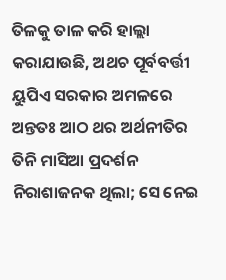ତିଳକୁ ତାଳ କରି ହାଲ୍ଲା କରାଯାଉଛି, ଅଥଚ ପୂର୍ବବର୍ତ୍ତୀ ୟୁପିଏ ସରକାର ଅମଳରେ ଅନ୍ତତଃ ଆଠ ଥର ଅର୍ଥନୀତିର ତିନି ମାସିଆ ପ୍ରଦର୍ଶନ ନିରାଶାଜନକ ଥିଲା; ସେ ନେଇ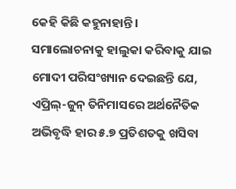କେହି କିଛି କହୁନାହାନ୍ତି। ସମାଲୋଚନାକୁ ହାଲୁକା କରିବାକୁ ଯାଇ ମୋଦୀ ପରିସଂଖ୍ୟାନ ଦେଇଛନ୍ତି ଯେ, ଏପ୍ରିଲ୍‌-ଜୁନ୍‌ ତିନିମାସରେ ଅର୍ଥନୈତିକ ଅଭିବୃଦ୍ଧି ହାର ୫.୭ ପ୍ରତିଶତକୁ ଖସିବା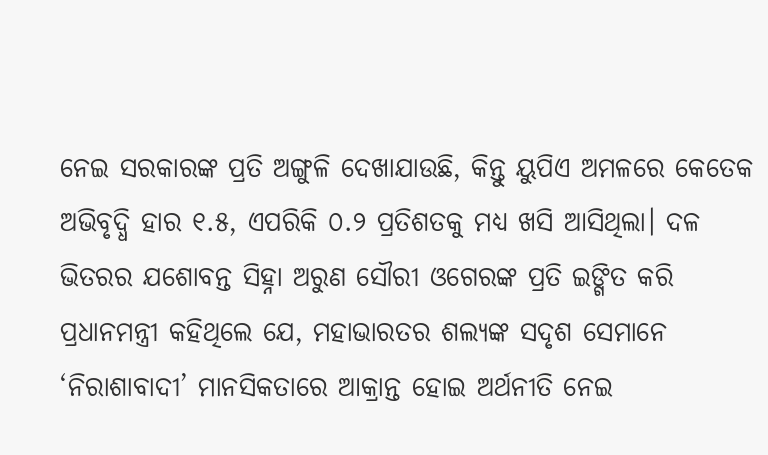ନେଇ ସରକାରଙ୍କ ପ୍ରତି ଅଙ୍ଗୁଳି ଦେଖାଯାଉଛି, କିନ୍ତୁ ୟୁପିଏ ଅମଳରେ କେତେକ ଅଭିବୃଦ୍ଧି ହାର ୧.୫, ଏପରିକି ୦.୨ ପ୍ରତିଶତକୁ ମଧ୍ୟ ଖସି ଆସିଥିଲା। ଦଳ ଭିତରର ଯଶୋବନ୍ତ ସିହ୍ନା ଅରୁଣ ସୌରୀ ଓଗେରଙ୍କ ପ୍ରତି ଇଙ୍ଗିତ କରି ପ୍ରଧାନମନ୍ତ୍ରୀ କହିଥିଲେ ଯେ, ମହାଭାରତର ଶଲ୍ୟଙ୍କ ସଦୃଶ ସେମାନେ ‘ନିରାଶାବାଦୀ’ ମାନସିକତାରେ ଆକ୍ରାନ୍ତ ହୋଇ ଅର୍ଥନୀତି ନେଇ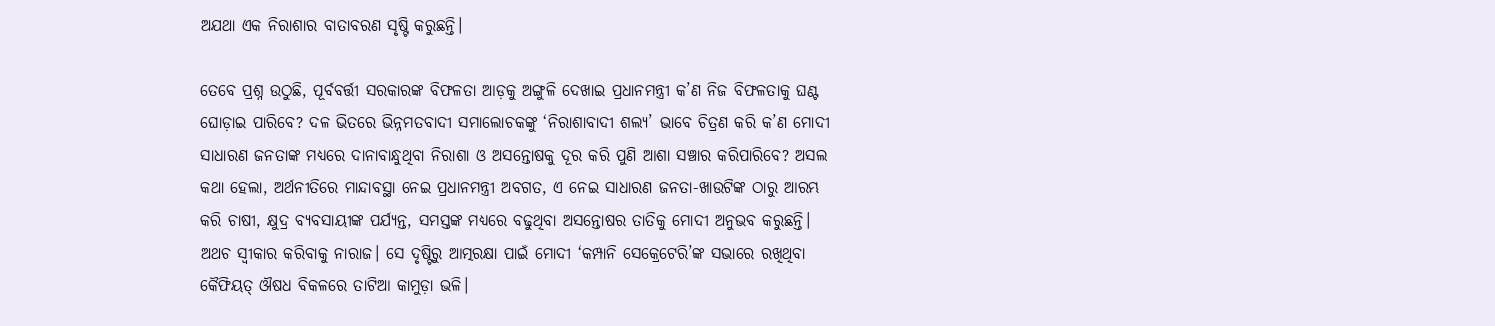ଅଯଥା ଏକ ନିରାଶାର ବାତାବରଣ ସୃଷ୍ଟି କରୁଛନ୍ତି।

ତେବେ ପ୍ରଶ୍ନ ଉଠୁଛି, ପୂର୍ବବର୍ତ୍ତୀ ସରକାରଙ୍କ ବିଫଳତା ଆଡ଼କୁ ଅଙ୍ଗୁଳି ଦେଖାଇ ପ୍ରଧାନମନ୍ତ୍ରୀ କ’ଣ ନିଜ ବିଫଳତାକୁ ଘଣ୍ଟ ଘୋଡ଼ାଇ ପାରିବେ? ଦଳ ଭିତରେ ଭିନ୍ନମତବାଦୀ ସମାଲୋଚକଙ୍କୁ ‘ନିରାଶାବାଦୀ ଶଲ୍ୟ’ ଭାବେ ଚିତ୍ରଣ କରି କ’ଣ ମୋଦୀ ସାଧାରଣ ଜନତାଙ୍କ ମଧ୍ୟରେ ଦାନାବାନ୍ଧୁଥିବା ନିରାଶା ଓ ଅସନ୍ତୋଷକୁ ଦୂର କରି ପୁଣି ଆଶା ସଞ୍ଚାର କରିପାରିବେ? ଅସଲ କଥା ହେଲା, ଅର୍ଥନୀତିରେ ମାନ୍ଦାବସ୍ଥା ନେଇ ପ୍ରଧାନମନ୍ତ୍ରୀ ଅବଗତ, ଏ ନେଇ ସାଧାରଣ ଜନତା-ଖାଉଟିଙ୍କ ଠାରୁ ଆରମ୍ଭ କରି ଚାଷୀ, କ୍ଷୁଦ୍ର ବ୍ୟବସାୟୀଙ୍କ ପର୍ଯ୍ୟନ୍ତ, ସମସ୍ତଙ୍କ ମଧ୍ୟରେ ବଢୁଥିବା ଅସନ୍ତୋଷର ତାତିକୁ ମୋଦୀ ଅନୁଭବ କରୁଛନ୍ତି। ଅଥଚ ସ୍ୱୀକାର କରିବାକୁ ନାରାଜ। ସେ ଦୃଷ୍ଟିରୁ ଆତ୍ମରକ୍ଷା ପାଇଁ ମୋଦୀ ‘କମ୍ପାନି ସେକ୍ରେଟେରି’ଙ୍କ ସଭାରେ ରଖିଥିବା କୈଫିୟତ୍‌ ଔଷଧ ବିକଳରେ ତାଟିଆ କାମୁଡ଼ା ଭଳି।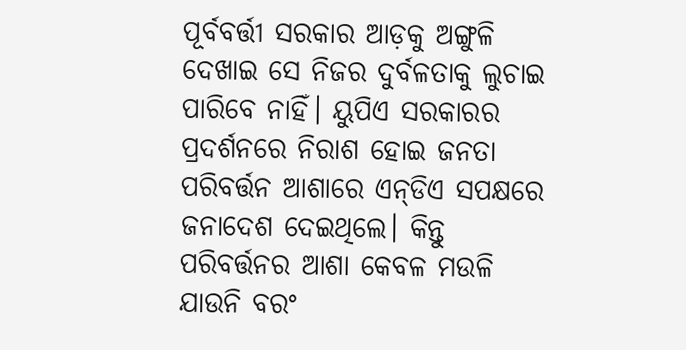ପୂର୍ବବର୍ତ୍ତୀ ସରକାର ଆଡ଼କୁ ଅଙ୍ଗୁଳି ଦେଖାଇ ସେ ନିଜର ଦୁର୍ବଳତାକୁ ଲୁଚାଇ ପାରିବେ ନାହିଁ। ୟୁପିଏ ସରକାରର ପ୍ରଦର୍ଶନରେ ନିରାଶ ହୋଇ ଜନତା ପରିବର୍ତ୍ତନ ଆଶାରେ ଏନ୍‌ଡିଏ ସପକ୍ଷରେ ଜନାଦେଶ ଦେଇଥିଲେ। କିନ୍ତୁ ପରିବର୍ତ୍ତନର ଆଶା କେବଳ ମଉଳି ଯାଉନି ବରଂ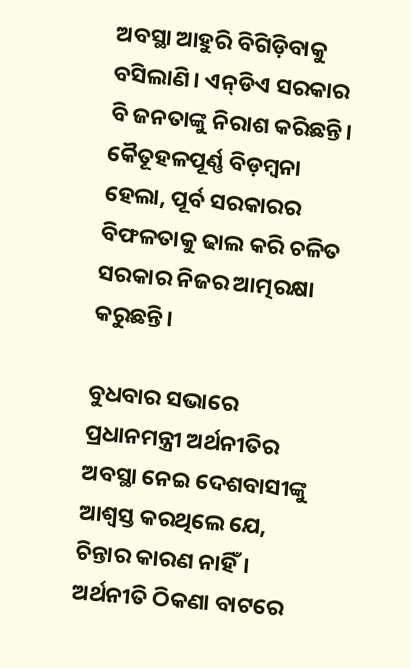ଅବସ୍ଥା ଆହୁରି ବିଗିଡ଼ିବାକୁ ବସିଲାଣି। ଏନ୍‌ଡିଏ ସରକାର ବି ଜନତାଙ୍କୁ ନିରାଶ କରିଛନ୍ତି। କୈତୂହଳପୂର୍ଣ୍ଣ ବିଡ଼ମ୍ବନା ହେଲା, ପୂର୍ବ ସରକାରର ବିଫଳତାକୁ ଢାଲ କରି ଚଳିତ ସରକାର ନିଜର ଆତ୍ମରକ୍ଷା କରୁଛନ୍ତି।

ବୁଧବାର ସଭାରେ ପ୍ରଧାନମନ୍ତ୍ରୀ ଅର୍ଥନୀତିର ଅବସ୍ଥା ନେଇ ଦେଶବାସୀଙ୍କୁ ଆଶ୍ୱସ୍ତ କରଥିଲେ ଯେ, ଚିନ୍ତାର କାରଣ ନାହିଁ। ଅର୍ଥନୀତି ଠିକଣା ବାଟରେ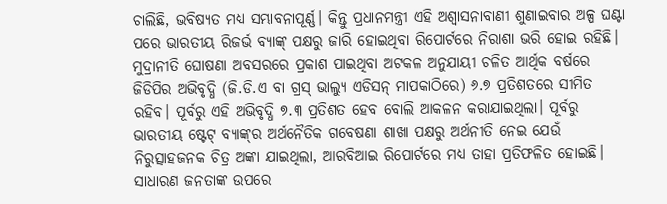ଚାଲିଛି, ଭବିଷ୍ୟତ ମଧ୍ୟ ସମ୍ଭାବନାପୂର୍ଣ୍ଣ। କିନ୍ତୁ ପ୍ରଧାନମନ୍ତ୍ରୀ ଏହି ଅଶ୍ୱାସନାବାଣୀ ଶୁଣାଇବାର ଅଳ୍ପ ଘଣ୍ଟା ପରେ ଭାରତୀୟ ରିଜର୍ଭ ବ୍ୟାଙ୍କ୍‌ ପକ୍ଷରୁ ଜାରି ହୋଇଥିବା ରିପୋର୍ଟରେ ନିରାଶା ଭରି ହୋଇ ରହିଛି। ମୁଦ୍ରାନୀତି ଘୋଷଣା ଅବସରରେ ପ୍ରକାଶ ପାଇଥିବା ଅଟକଳ ଅନୁଯାୟୀ ଚଳିତ ଆର୍ଥିକ ବର୍ଷରେ ଜିଡିପିର ଅଭିବୃଦ୍ଧି (ଜି.ଡି.ଏ ବା ଗ୍ରସ୍‌ ଭାଲ୍ୟୁ ଏଡିସନ୍‌ ମାପକାଠିରେ) ୬.୭ ପ୍ରତିଶତରେ ସୀମିତ ରହିବ। ପୂର୍ବରୁ ଏହି ଅଭିବୃଦ୍ଧି ୭.୩ ପ୍ରତିଶତ ହେବ ବୋଲି ଆକଳନ କରାଯାଇଥିଲା। ପୂର୍ବରୁ ଭାରତୀୟ ଷ୍ଟେଟ୍‌ ବ୍ୟାଙ୍କ୍‌ର ଅର୍ଥନୈତିକ ଗବେଷଣା ଶାଖା ପକ୍ଷରୁ ଅର୍ଥନୀତି ନେଇ ଯେଉଁ ନିରୁତ୍ସାହଜନକ ଚିତ୍ର ଅଙ୍କା ଯାଇଥିଲା, ଆରବିଆଇ ରିପୋର୍ଟରେ ମଧ୍ୟ ତାହା ପ୍ରତିଫଳିତ ହୋଇଛି। ସାଧାରଣ ଜନତାଙ୍କ ଉପରେ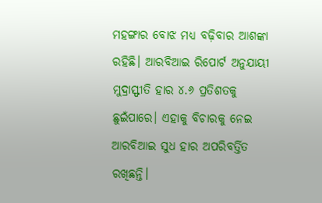ମହଙ୍ଗାର ବୋଝ ମଧ୍ୟ ବଢ଼ିବାର ଆଶଙ୍କା ରହିଛି। ଆରବିଆଇ ରିପୋର୍ଟ ଅନୁଯାୟୀ ମୁଦ୍ରାସ୍ଫୀତି ହାର ୪.୬ ପ୍ରତିଶତକୁ ଛୁଇଁପାରେ। ଏହାକୁ ବିଚାରକୁ ନେଇ ଆରବିଆଇ ସୁଧ ହାର ଅପରିବର୍ତ୍ତିତ ରଖିଛନ୍ତି।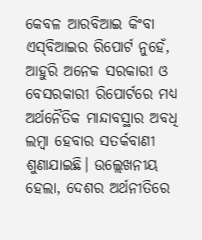କେବଳ ଆରବିଆଇ କିଂବା ଏସ୍‌ବିଆଇର ରିପୋର୍ଟ ନୁହେଁ, ଆହୁରି ଅନେକ ସରକାରୀ ଓ ବେସରକାରୀ ରିପୋର୍ଟରେ ମଧ୍ୟ ଅର୍ଥନୈତିକ ମାନ୍ଦାବସ୍ଥାର ଅବଧି ଲମ୍ବା ହେବାର ସତର୍କବାଣୀ ଶୁଣାଯାଇଛି। ଉଲ୍ଲେଖନୀୟ ହେଲା, ଦେଶର ଅର୍ଥନୀତିରେ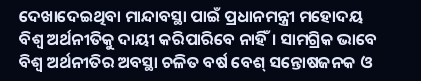ଦେଖାଦେଇଥିବା ମାନ୍ଦାବସ୍ଥା ପାଇଁ ପ୍ରଧାନମନ୍ତ୍ରୀ ମହୋଦୟ ବିଶ୍ୱ ଅର୍ଥନୀତିକୁ ଦାୟୀ କରିପାରିବେ ନାହିଁ। ସାମଗ୍ରିକ ଭାବେ ବିଶ୍ୱ ଅର୍ଥନୀତିର ଅବସ୍ଥା ଚଳିତ ବର୍ଷ ବେଶ୍‌ ସନ୍ତୋଷଜନକ ଓ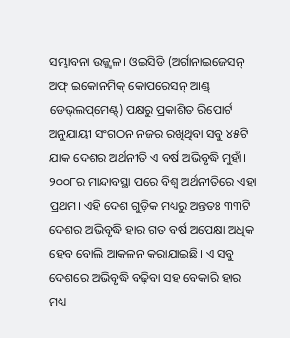ସମ୍ଭାବନା ଉଜ୍ଜ୍ୱଳ। ଓଇସିଡି (ଅର୍ଗାନାଇଜେସନ୍‌ ଅଫ୍‌ ଇକୋନମିକ୍‌ କୋପରେସନ୍‌ ଆଣ୍ଡ୍‌ ଡେଭ୍‌ଲପ୍‌ମେଣ୍ଟ୍‌) ପକ୍ଷରୁ ପ୍ରକାଶିତ ରିପୋର୍ଟ ଅନୁଯାୟୀ ସଂଗଠନ ନଜର ରଖିଥିବା ସବୁ ୪୫ଟି ଯାକ ଦେଶର ଅର୍ଥନୀତି ଏ ବର୍ଷ ଅଭିବୃଦ୍ଧି ମୁହାଁ। ୨୦୦୮ର ମାନ୍ଦାବସ୍ଥା ପରେ ବିଶ୍ୱ ଅର୍ଥନୀତିରେ ଏହା ପ୍ରଥମ। ଏହି ଦେଶ ଗୁଡ଼ିକ ମଧ୍ୟରୁ ଅନ୍ତତଃ ୩୩ଟି ଦେଶର ଅଭିବୃଦ୍ଧି ହାର ଗତ ବର୍ଷ ଅପେକ୍ଷା ଅଧିକ ହେବ ବୋଲି ଆକଳନ କରାଯାଇଛି। ଏ ସବୁ ଦେଶରେ ଅଭିବୃଦ୍ଧି ବଢ଼ିବା ସହ ବେକାରି ହାର ମଧ୍ୟ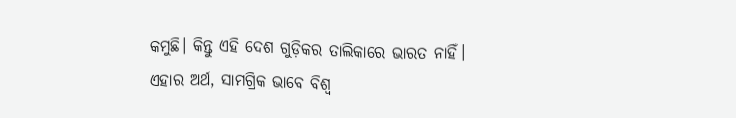କମୁଛି। କିନ୍ତୁ ଏହି ଦେଶ ଗୁଡ଼ିକର ତାଲିକାରେ ଭାରତ ନାହିଁ। ଏହାର ଅର୍ଥ, ସାମଗ୍ରିକ ଭାବେ ବିଶ୍ୱ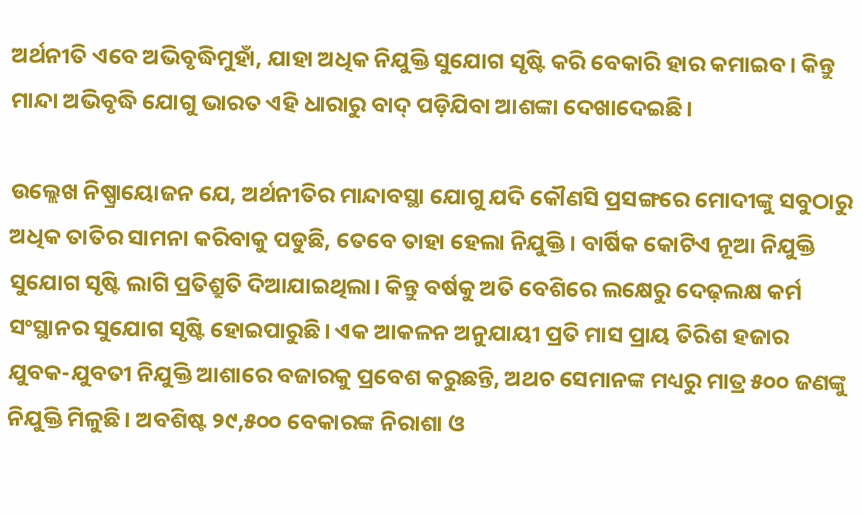ଅର୍ଥନୀତି ଏବେ ଅଭିବୃଦ୍ଧିମୁହାଁ, ଯାହା ଅଧିକ ନିଯୁକ୍ତି ସୁଯୋଗ ସୃଷ୍ଟି କରି ବେକାରି ହାର କମାଇବ। କିନ୍ତୁ ମାନ୍ଦା ଅଭିବୃଦ୍ଧି ଯୋଗୁ ଭାରତ ଏହି ଧାରାରୁ ବାଦ୍‌ ପଡ଼ିଯିବା ଆଶଙ୍କା ଦେଖାଦେଇଛି।

ଉଲ୍ଲେଖ ନିଷ୍ପ୍ରାୟୋଜନ ଯେ, ଅର୍ଥନୀତିର ମାନ୍ଦାବସ୍ଥା ଯୋଗୁ ଯଦି କୌଣସି ପ୍ରସଙ୍ଗରେ ମୋଦୀଙ୍କୁ ସବୁଠାରୁ ଅଧିକ ତାତିର ସାମନା କରିବାକୁ ପଡୁଛି, ତେବେ ତାହା ହେଲା ନିଯୁକ୍ତି। ବାର୍ଷିକ କୋଟିଏ ନୂଆ ନିଯୁକ୍ତି ସୁଯୋଗ ସୃଷ୍ଟି ଲାଗି ପ୍ରତିଶ୍ରୁତି ଦିଆଯାଇଥିଲା। କିନ୍ତୁ ବର୍ଷକୁ ଅତି ବେଶିରେ ଲକ୍ଷେରୁ ଦେଢ଼ଲକ୍ଷ କର୍ମ ସଂସ୍ଥାନର ସୁଯୋଗ ସୃଷ୍ଟି ହୋଇପାରୁଛି। ଏକ ଆକଳନ ଅନୁଯାୟୀ ପ୍ରତି ମାସ ପ୍ରାୟ ତିରିଶ ହଜାର ଯୁବକ-ଯୁବତୀ ନିଯୁକ୍ତି ଆଶାରେ ବଜାରକୁ ପ୍ରବେଶ କରୁଛନ୍ତି, ଅଥଚ ସେମାନଙ୍କ ମଧ୍ୟରୁ ମାତ୍ର ୫୦୦ ଜଣଙ୍କୁ ନିଯୁକ୍ତି ମିଳୁଛି। ଅବଶିଷ୍ଟ ୨୯,୫୦୦ ବେକାରଙ୍କ ନିରାଶା ଓ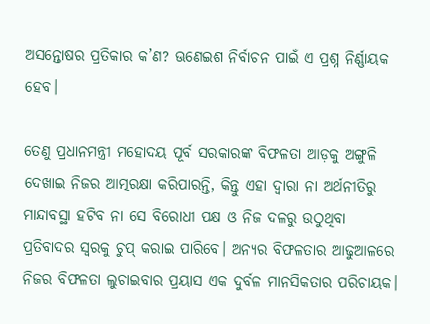ଅସନ୍ତୋଷର ପ୍ରତିକାର କ’ଣ? ଊଣେଇଶ ନିର୍ବାଚନ ପାଇଁ ଏ ପ୍ରଶ୍ନ ନିର୍ଣ୍ଣାୟକ ହେବ।

ତେଣୁ ପ୍ରଧାନମନ୍ତ୍ରୀ ମହୋଦୟ ପୂର୍ବ ସରକାରଙ୍କ ବିଫଳତା ଆଡ଼କୁ ଅଙ୍ଗୁଳି ଦେଖାଇ ନିଜର ଆତ୍ମରକ୍ଷା କରିପାରନ୍ତି, କିନ୍ତୁ ଏହା ଦ୍ୱାରା ନା ଅର୍ଥନୀତିରୁ ମାନ୍ଦାବସ୍ଥା ହଟିବ ନା ସେ ବିରୋଧୀ ପକ୍ଷ ଓ ନିଜ ଦଳରୁ ଉଠୁଥିବା ପ୍ରତିବାଦର ସ୍ୱରକୁ ଚୁପ୍‌ କରାଇ ପାରିବେ। ଅନ୍ୟର ବିଫଳତାର ଆଢୁଆଳରେ ନିଜର ବିଫଳତା ଲୁଚାଇବାର ପ୍ରୟାସ ଏକ ଦୁର୍ବଳ ମାନସିକତାର ପରିଚାୟକ।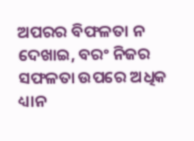ଅପରର ବିଫଳତା ନ ଦେଖାଇ, ବରଂ ନିଜର ସଫଳତା ଉପରେ ଅଧିକ ଧ୍ୟାନ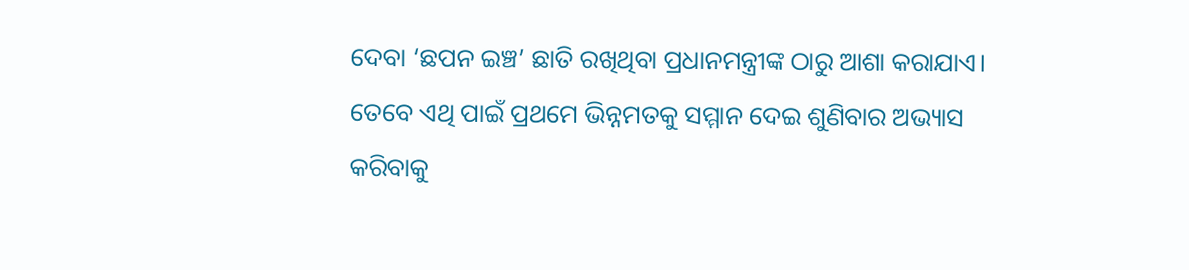ଦେବା ‘ଛପନ ଇଞ୍ଚ’ ଛାତି ରଖିଥିବା ପ୍ରଧାନମନ୍ତ୍ରୀଙ୍କ ଠାରୁ ଆଶା କରାଯାଏ। ତେବେ ଏଥି ପାଇଁ ପ୍ରଥମେ ଭିନ୍ନମତକୁ ସମ୍ମାନ ଦେଇ ଶୁଣିବାର ଅଭ୍ୟାସ କରିବାକୁ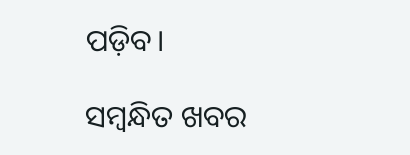ପଡ଼ିବ।

ସମ୍ବନ୍ଧିତ ଖବର